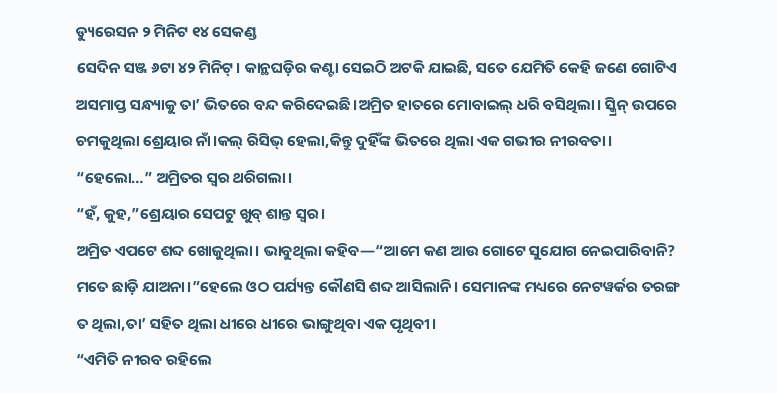ଡ୍ୟୁରେସନ ୨ ମିନିଟ ୧୪ ସେକଣ୍ଡ
ସେଦିନ ସଞ୍ଜ ୬ଟା ୪୨ ମିନିଟ୍। କାନ୍ଥଘଡ଼ିର କଣ୍ଟା ସେଇଠି ଅଟକି ଯାଇଛି, ସତେ ଯେମିତି କେହି ଜଣେ ଗୋଟିଏ ଅସମାପ୍ତ ସନ୍ଧ୍ୟାକୁ ତା’ ଭିତରେ ବନ୍ଦ କରିଦେଇଛି।ଅମ୍ରିତ ହାତରେ ମୋବାଇଲ୍ ଧରି ବସିଥିଲା। ସ୍କ୍ରିନ୍ ଉପରେ ଚମକୁଥିଲା ଶ୍ରେୟାର ନାଁ।କଲ୍ ରିସିଭ୍ ହେଲା,କିନ୍ତୁ ଦୁହିଁଙ୍କ ଭିତରେ ଥିଲା ଏକ ଗଭୀର ନୀରବତା।
“ହେଲୋ…” ଅମ୍ରିତର ସ୍ୱର ଥରିଗଲା।
“ହଁ, କୁହ,”ଶ୍ରେୟାର ସେପଟୁ ଖୁବ୍ ଶାନ୍ତ ସ୍ୱର।
ଅମ୍ରିତ ଏପଟେ ଶବ୍ଦ ଖୋଜୁଥିଲା। ଭାବୁଥିଲା କହିବ—“ଆମେ କଣ ଆଉ ଗୋଟେ ସୁଯୋଗ ନେଇପାରିବାନି? ମତେ ଛାଡ଼ି ଯାଅନା।”ହେଲେ ଓଠ ପର୍ଯ୍ୟନ୍ତ କୌଣସି ଶବ୍ଦ ଆସିଲାନି। ସେମାନଙ୍କ ମଧ୍ୟରେ ନେଟୱର୍କର ତରଙ୍ଗ ତ ଥିଲା,ତା’ ସହିତ ଥିଲା ଧୀରେ ଧୀରେ ଭାଙ୍ଗୁଥିବା ଏକ ପୃଥିବୀ।
“ଏମିତି ନୀରବ ରହିଲେ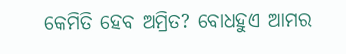କେମିତି ହେବ ଅମ୍ରିତ? ବୋଧହୁଏ ଆମର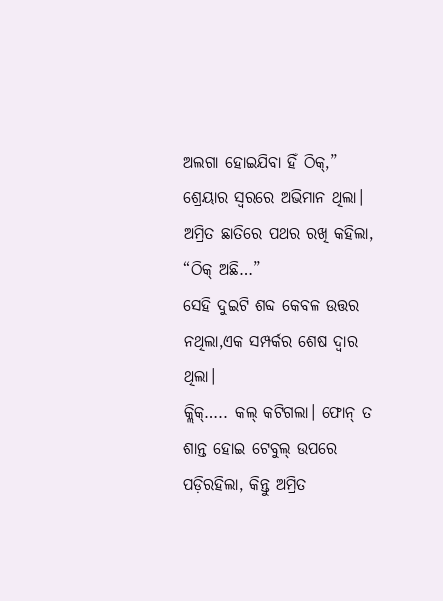ଅଲଗା ହୋଇଯିବା ହିଁ ଠିକ୍,” ଶ୍ରେୟାର ସ୍ୱରରେ ଅଭିମାନ ଥିଲା।
ଅମ୍ରିତ ଛାତିରେ ପଥର ରଖି କହିଲା, “ଠିକ୍ ଅଛି…”
ସେହି ଦୁଇଟି ଶବ୍ଦ କେବଳ ଉତ୍ତର ନଥିଲା,ଏକ ସମ୍ପର୍କର ଶେଷ ଦ୍ୱାର ଥିଲା।
କ୍ଲିକ୍….. କଲ୍ କଟିଗଲା। ଫୋନ୍ ତ ଶାନ୍ତ ହୋଇ ଟେବୁଲ୍ ଉପରେ ପଡ଼ିରହିଲା, କିନ୍ତୁ ଅମ୍ରିତ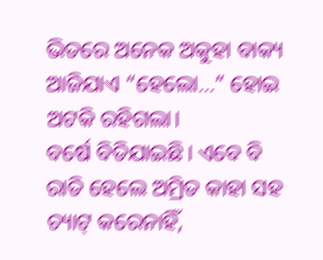ଭିତରେ ଅନେକ ଅକୁହା ବାକ୍ୟ ଆଜିଯାଏ “ହେଲୋ…” ହୋଇ ଅଟକି ରହିଗଲା।
ବର୍ଷେ ବିତିଯାଇଛି। ଏବେ ବି ରାତି ହେଲେ ଅମ୍ରିତ କାହା ସହ ଚ୍ୟାଟ୍ କରେନାହିଁ,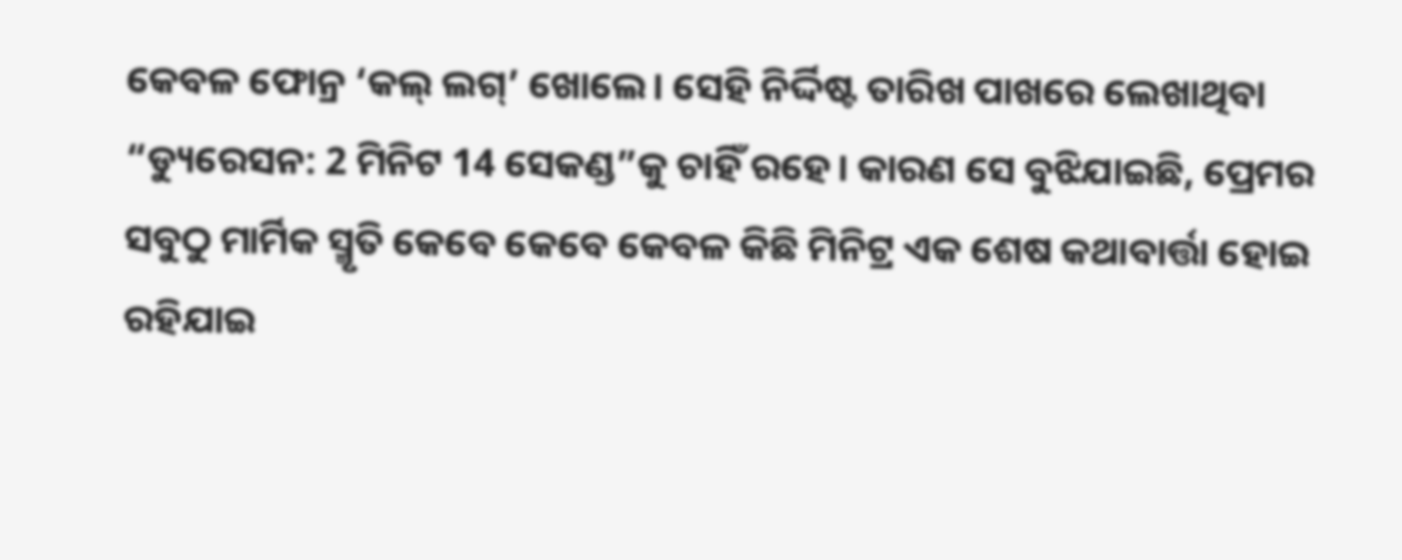କେବଳ ଫୋନ୍ର ‘କଲ୍ ଲଗ୍’ ଖୋଲେ। ସେହି ନିର୍ଦ୍ଦିଷ୍ଟ ତାରିଖ ପାଖରେ ଲେଖାଥିବା “ଡ୍ୟୁରେସନ: 2 ମିନିଟ 14 ସେକଣ୍ଡ”କୁ ଚାହିଁ ରହେ। କାରଣ ସେ ବୁଝିଯାଇଛି, ପ୍ରେମର ସବୁଠୁ ମାର୍ମିକ ସ୍ମୃତି କେବେ କେବେ କେବଳ କିଛି ମିନିଟ୍ର ଏକ ଶେଷ କଥାବାର୍ତ୍ତା ହୋଇ ରହିଯାଇ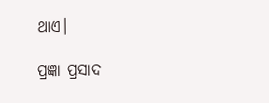ଥାଏ।

ପ୍ରଜ୍ଞା ପ୍ରସାଦ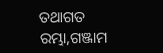ତଥାଗତ
ରମ୍ଭା,ଗଞ୍ଜାମ